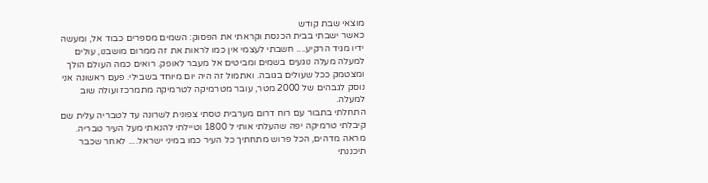מוצאי שבת קודש
כאשר ישבתי בבית הכנסת וקראתי את הפסוק: השמים מספרים כבוד אל, ומעשה ידיו מגיד הרקיע.... חשבתי לעצמי אין כמו לראות את זה ממרום מושבנו, עולים למעלה מעלה נוגעים בשמים ומביטים אל מעבר לאופק. רואים כמה העולם הולך ומצטמק ככל שעולים בגובה. ואתמול זה היה יום מיוחד בשבילי. פעם ראשונה אני נוסק לגבהים של 2000 מטר, עובר מטרמיקה לטרמיקה מתמרכז ועולה שוב למעלה.
התחלתי בתבור עם רוח דרום מערבית טסתי צפונית לשרונה עד לטבריה עלית שם קיבלתי טרמיקה יפה שהעלתי אותי ל 1800 וטיילתי להנאתי מעל העיר טבריה. מראה מדהים, הכל פרוש מתחתיך כל העיר כמו במיני ישראל.... לאחר שכבר תיכננתי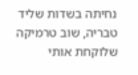נחיתה בשדות שליד טבריה, שוב טרמיקה שלוקחת אותי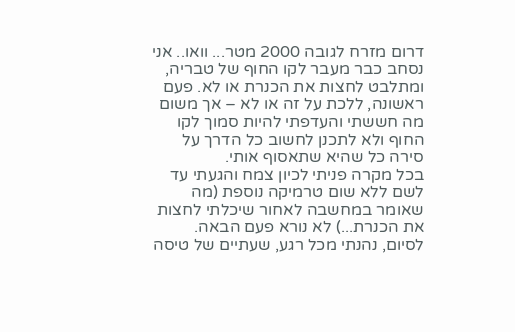דרום מזרח לגובה 2000 מטר... וואו.. אני נסחב כבר מעבר לקו החוף של טבריה, ומתלבט לחצות את הכנרת או לא. פעם ראשונה, ללכת על זה או לא – אך משום מה חששתי והעדפתי להיות סמוך לקו החוף ולא לתכנן לחשוב כל הדרך על סירה כל שהיא שתאסוף אותי.
בכל מקרה פניתי לכיון צמח והגעתי עד לשם ללא שום טרמיקה נוספת (מה שאומר במחשבה לאחור שיכלתי לחצות את הכנרת...) לא נורא פעם הבאה.
לסיום, נהנתי מכל רגע, שעתיים של טיסה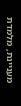מעניינת, מלמדת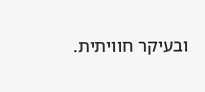ובעיקר חוויתית.